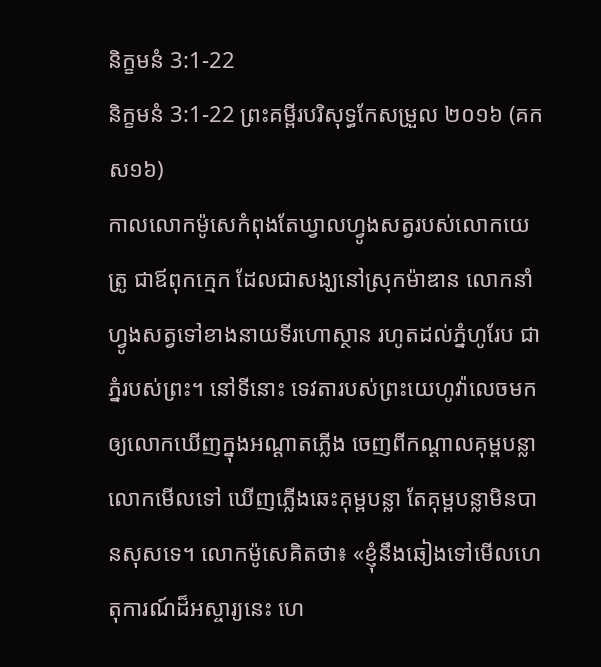និក្ខមនំ 3:1-22
និក្ខមនំ 3:1-22 ព្រះគម្ពីរបរិសុទ្ធកែសម្រួល ២០១៦ (គកស១៦)
កាលលោកម៉ូសេកំពុងតែឃ្វាលហ្វូងសត្វរបស់លោកយេត្រូ ជាឪពុកក្មេក ដែលជាសង្ឃនៅស្រុកម៉ាឌាន លោកនាំហ្វូងសត្វទៅខាងនាយទីរហោស្ថាន រហូតដល់ភ្នំហូរែប ជាភ្នំរបស់ព្រះ។ នៅទីនោះ ទេវតារបស់ព្រះយេហូវ៉ាលេចមកឲ្យលោកឃើញក្នុងអណ្ដាតភ្លើង ចេញពីកណ្ដាលគុម្ពបន្លា លោកមើលទៅ ឃើញភ្លើងឆេះគុម្ពបន្លា តែគុម្ពបន្លាមិនបានសុសទេ។ លោកម៉ូសេគិតថា៖ «ខ្ញុំនឹងឆៀងទៅមើលហេតុការណ៍ដ៏អស្ចារ្យនេះ ហេ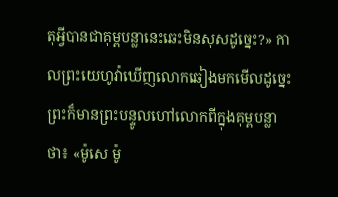តុអ្វីបានជាគុម្ពបន្លានេះឆេះមិនសុសដូច្នេះ?» កាលព្រះយេហូវ៉ាឃើញលោកឆៀងមកមើលដូច្នេះ ព្រះក៏មានព្រះបន្ទូលហៅលោកពីក្នុងគុម្ពបន្លាថា៖ «ម៉ូសេ ម៉ូ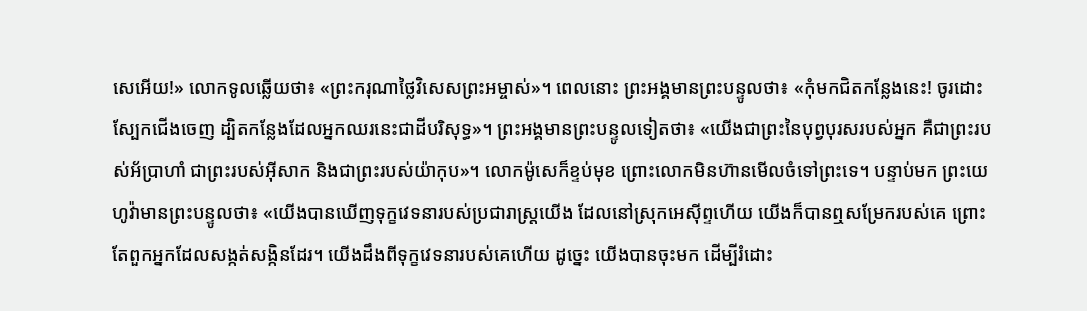សេអើយ!» លោកទូលឆ្លើយថា៖ «ព្រះករុណាថ្លៃវិសេសព្រះអម្ចាស់»។ ពេលនោះ ព្រះអង្គមានព្រះបន្ទូលថា៖ «កុំមកជិតកន្លែងនេះ! ចូរដោះស្បែកជើងចេញ ដ្បិតកន្លែងដែលអ្នកឈរនេះជាដីបរិសុទ្ធ»។ ព្រះអង្គមានព្រះបន្ទូលទៀតថា៖ «យើងជាព្រះនៃបុព្វបុរសរបស់អ្នក គឺជាព្រះរបស់អ័ប្រាហាំ ជាព្រះរបស់អ៊ីសាក និងជាព្រះរបស់យ៉ាកុប»។ លោកម៉ូសេក៏ខ្ទប់មុខ ព្រោះលោកមិនហ៊ានមើលចំទៅព្រះទេ។ បន្ទាប់មក ព្រះយេហូវ៉ាមានព្រះបន្ទូលថា៖ «យើងបានឃើញទុក្ខវេទនារបស់ប្រជារាស្ត្រយើង ដែលនៅស្រុកអេស៊ីព្ទហើយ យើងក៏បានឮសម្រែករបស់គេ ព្រោះតែពួកអ្នកដែលសង្កត់សង្កិនដែរ។ យើងដឹងពីទុក្ខវេទនារបស់គេហើយ ដូច្នេះ យើងបានចុះមក ដើម្បីរំដោះ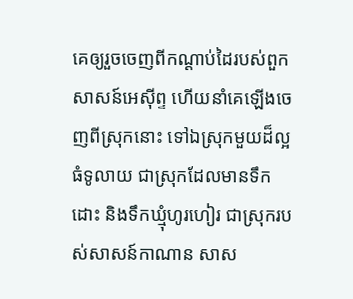គេឲ្យរួចចេញពីកណ្ដាប់ដៃរបស់ពួកសាសន៍អេស៊ីព្ទ ហើយនាំគេឡើងចេញពីស្រុកនោះ ទៅឯស្រុកមួយដ៏ល្អ ធំទូលាយ ជាស្រុកដែលមានទឹកដោះ និងទឹកឃ្មុំហូរហៀរ ជាស្រុករបស់សាសន៍កាណាន សាស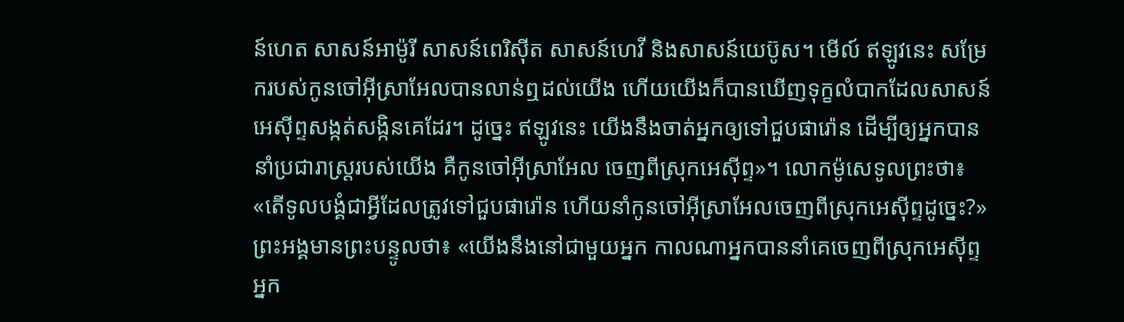ន៍ហេត សាសន៍អាម៉ូរី សាសន៍ពេរិស៊ីត សាសន៍ហេវី និងសាសន៍យេប៊ូស។ មើល៍ ឥឡូវនេះ សម្រែករបស់កូនចៅអ៊ីស្រាអែលបានលាន់ឮដល់យើង ហើយយើងក៏បានឃើញទុក្ខលំបាកដែលសាសន៍អេស៊ីព្ទសង្កត់សង្កិនគេដែរ។ ដូច្នេះ ឥឡូវនេះ យើងនឹងចាត់អ្នកឲ្យទៅជួបផារ៉ោន ដើម្បីឲ្យអ្នកបាននាំប្រជារាស្ត្ររបស់យើង គឺកូនចៅអ៊ីស្រាអែល ចេញពីស្រុកអេស៊ីព្ទ»។ លោកម៉ូសេទូលព្រះថា៖ «តើទូលបង្គំជាអ្វីដែលត្រូវទៅជួបផារ៉ោន ហើយនាំកូនចៅអ៊ីស្រាអែលចេញពីស្រុកអេស៊ីព្ទដូច្នេះ?» ព្រះអង្គមានព្រះបន្ទូលថា៖ «យើងនឹងនៅជាមួយអ្នក កាលណាអ្នកបាននាំគេចេញពីស្រុកអេស៊ីព្ទ អ្នក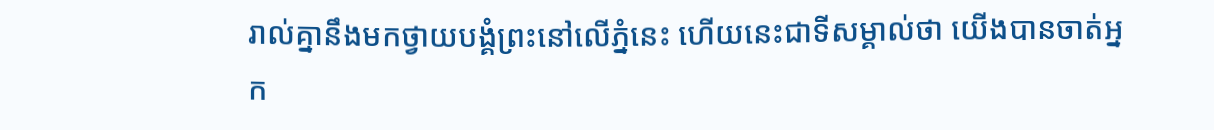រាល់គ្នានឹងមកថ្វាយបង្គំព្រះនៅលើភ្នំនេះ ហើយនេះជាទីសម្គាល់ថា យើងបានចាត់អ្នក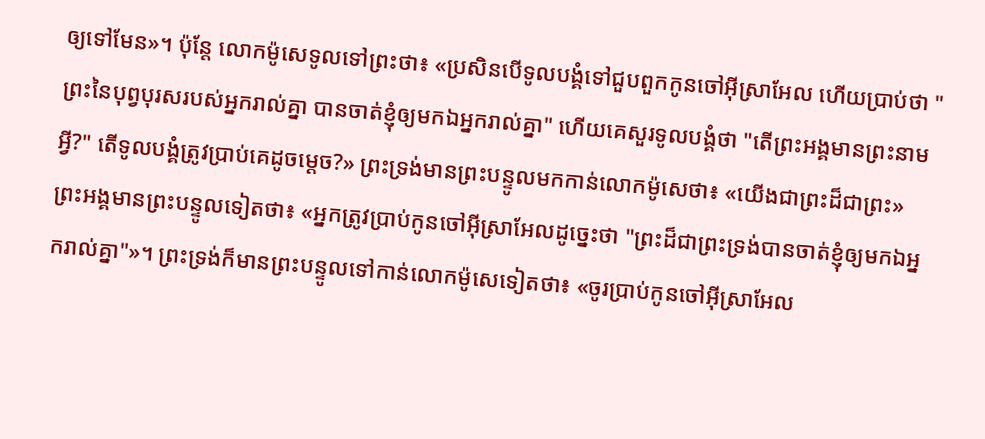ឲ្យទៅមែន»។ ប៉ុន្ដែ លោកម៉ូសេទូលទៅព្រះថា៖ «ប្រសិនបើទូលបង្គំទៅជួបពួកកូនចៅអ៊ីស្រាអែល ហើយប្រាប់ថា "ព្រះនៃបុព្វបុរសរបស់អ្នករាល់គ្នា បានចាត់ខ្ញុំឲ្យមកឯអ្នករាល់គ្នា" ហើយគេសួរទូលបង្គំថា "តើព្រះអង្គមានព្រះនាមអ្វី?" តើទូលបង្គំត្រូវប្រាប់គេដូចម្តេច?» ព្រះទ្រង់មានព្រះបន្ទូលមកកាន់លោកម៉ូសេថា៖ «យើងជាព្រះដ៏ជាព្រះ» ព្រះអង្គមានព្រះបន្ទូលទៀតថា៖ «អ្នកត្រូវប្រាប់កូនចៅអ៊ីស្រាអែលដូច្នេះថា "ព្រះដ៏ជាព្រះទ្រង់បានចាត់ខ្ញុំឲ្យមកឯអ្នករាល់គ្នា"»។ ព្រះទ្រង់ក៏មានព្រះបន្ទូលទៅកាន់លោកម៉ូសេទៀតថា៖ «ចូរប្រាប់កូនចៅអ៊ីស្រាអែល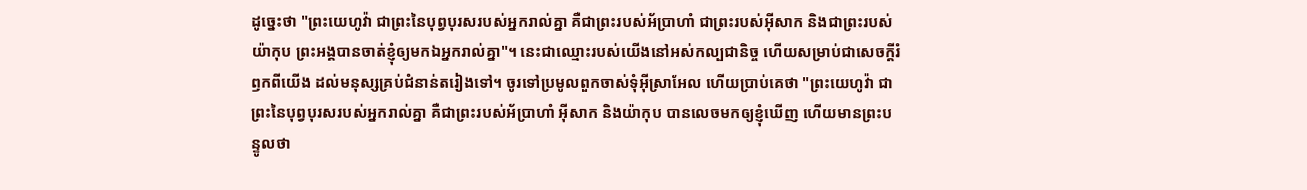ដូច្នេះថា "ព្រះយេហូវ៉ា ជាព្រះនៃបុព្វបុរសរបស់អ្នករាល់គ្នា គឺជាព្រះរបស់អ័ប្រាហាំ ជាព្រះរបស់អ៊ីសាក និងជាព្រះរបស់យ៉ាកុប ព្រះអង្គបានចាត់ខ្ញុំឲ្យមកឯអ្នករាល់គ្នា"។ នេះជាឈ្មោះរបស់យើងនៅអស់កល្បជានិច្ច ហើយសម្រាប់ជាសេចក្ដីរំឭកពីយើង ដល់មនុស្សគ្រប់ជំនាន់តរៀងទៅ។ ចូរទៅប្រមូលពួកចាស់ទុំអ៊ីស្រាអែល ហើយប្រាប់គេថា "ព្រះយេហូវ៉ា ជាព្រះនៃបុព្វបុរសរបស់អ្នករាល់គ្នា គឺជាព្រះរបស់អ័ប្រាហាំ អ៊ីសាក និងយ៉ាកុប បានលេចមកឲ្យខ្ញុំឃើញ ហើយមានព្រះបន្ទូលថា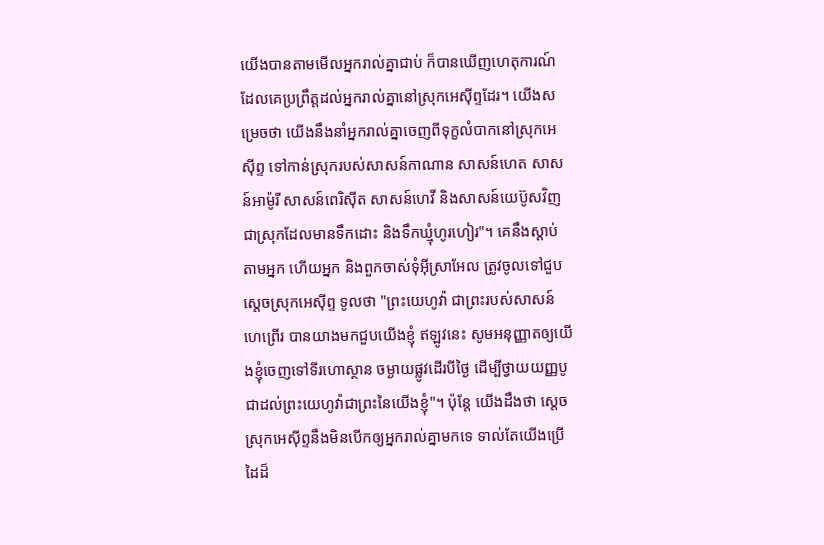យើងបានតាមមើលអ្នករាល់គ្នាជាប់ ក៏បានឃើញហេតុការណ៍ដែលគេប្រព្រឹត្តដល់អ្នករាល់គ្នានៅស្រុកអេស៊ីព្ទដែរ។ យើងសម្រេចថា យើងនឹងនាំអ្នករាល់គ្នាចេញពីទុក្ខលំបាកនៅស្រុកអេស៊ីព្ទ ទៅកាន់ស្រុករបស់សាសន៍កាណាន សាសន៍ហេត សាសន៍អាម៉ូរី សាសន៍ពេរិស៊ីត សាសន៍ហេវី និងសាសន៍យេប៊ូសវិញ ជាស្រុកដែលមានទឹកដោះ និងទឹកឃ្មុំហូរហៀរ"។ គេនឹងស្តាប់តាមអ្នក ហើយអ្នក និងពួកចាស់ទុំអ៊ីស្រាអែល ត្រូវចូលទៅជួបស្តេចស្រុកអេស៊ីព្ទ ទូលថា "ព្រះយេហូវ៉ា ជាព្រះរបស់សាសន៍ហេព្រើរ បានយាងមកជួបយើងខ្ញុំ ឥឡូវនេះ សូមអនុញ្ញាតឲ្យយើងខ្ញុំចេញទៅទីរហោស្ថាន ចម្ងាយផ្លូវដើរបីថ្ងៃ ដើម្បីថ្វាយយញ្ញបូជាដល់ព្រះយេហូវ៉ាជាព្រះនៃយើងខ្ញុំ"។ ប៉ុន្តែ យើងដឹងថា ស្ដេចស្រុកអេស៊ីព្ទនឹងមិនបើកឲ្យអ្នករាល់គ្នាមកទេ ទាល់តែយើងប្រើដៃដ៏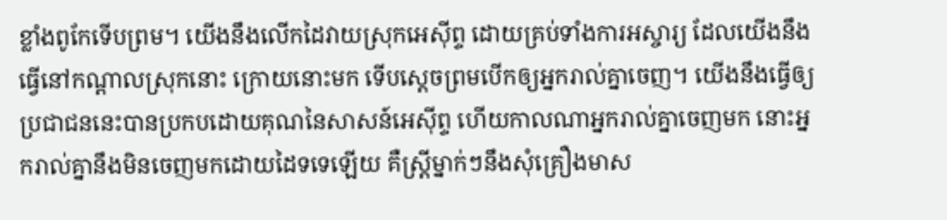ខ្លាំងពូកែទើបព្រម។ យើងនឹងលើកដៃវាយស្រុកអេស៊ីព្ទ ដោយគ្រប់ទាំងការអស្ចារ្យ ដែលយើងនឹងធ្វើនៅកណ្ដាលស្រុកនោះ ក្រោយនោះមក ទើបស្តេចព្រមបើកឲ្យអ្នករាល់គ្នាចេញ។ យើងនឹងធ្វើឲ្យប្រជាជននេះបានប្រកបដោយគុណនៃសាសន៍អេស៊ីព្ទ ហើយកាលណាអ្នករាល់គ្នាចេញមក នោះអ្នករាល់គ្នានឹងមិនចេញមកដោយដៃទទេឡើយ គឺស្ត្រីម្នាក់ៗនឹងសុំគ្រឿងមាស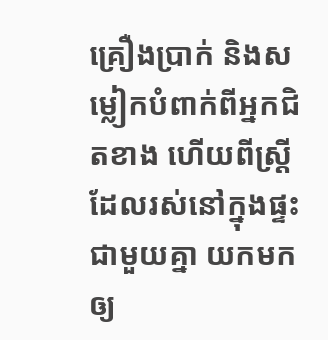គ្រឿងប្រាក់ និងសម្លៀកបំពាក់ពីអ្នកជិតខាង ហើយពីស្ត្រីដែលរស់នៅក្នុងផ្ទះជាមួយគ្នា យកមកឲ្យ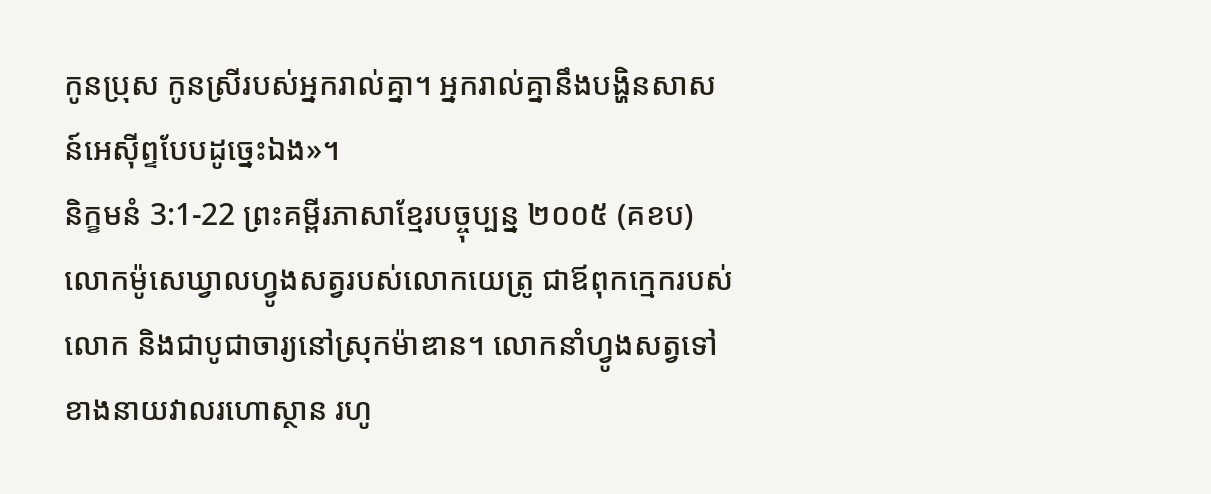កូនប្រុស កូនស្រីរបស់អ្នករាល់គ្នា។ អ្នករាល់គ្នានឹងបង្ហិនសាសន៍អេស៊ីព្ទបែបដូច្នេះឯង»។
និក្ខមនំ 3:1-22 ព្រះគម្ពីរភាសាខ្មែរបច្ចុប្បន្ន ២០០៥ (គខប)
លោកម៉ូសេឃ្វាលហ្វូងសត្វរបស់លោកយេត្រូ ជាឪពុកក្មេករបស់លោក និងជាបូជាចារ្យនៅស្រុកម៉ាឌាន។ លោកនាំហ្វូងសត្វទៅខាងនាយវាលរហោស្ថាន រហូ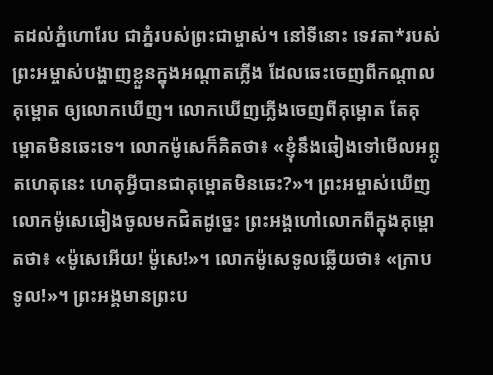តដល់ភ្នំហោរែប ជាភ្នំរបស់ព្រះជាម្ចាស់។ នៅទីនោះ ទេវតា*របស់ព្រះអម្ចាស់បង្ហាញខ្លួនក្នុងអណ្ដាតភ្លើង ដែលឆេះចេញពីកណ្ដាលគុម្ពោត ឲ្យលោកឃើញ។ លោកឃើញភ្លើងចេញពីគុម្ពោត តែគុម្ពោតមិនឆេះទេ។ លោកម៉ូសេក៏គិតថា៖ «ខ្ញុំនឹងឆៀងទៅមើលអព្ភូតហេតុនេះ ហេតុអ្វីបានជាគុម្ពោតមិនឆេះ?»។ ព្រះអម្ចាស់ឃើញលោកម៉ូសេឆៀងចូលមកជិតដូច្នេះ ព្រះអង្គហៅលោកពីក្នុងគុម្ពោតថា៖ «ម៉ូសេអើយ! ម៉ូសេ!»។ លោកម៉ូសេទូលឆ្លើយថា៖ «ក្រាបទូល!»។ ព្រះអង្គមានព្រះប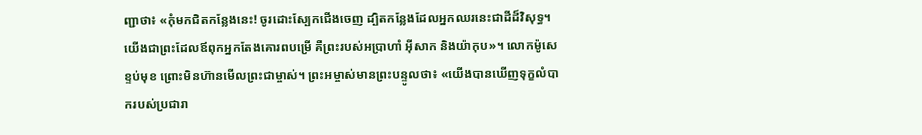ញ្ជាថា៖ «កុំមកជិតកន្លែងនេះ! ចូរដោះស្បែកជើងចេញ ដ្បិតកន្លែងដែលអ្នកឈរនេះជាដីដ៏វិសុទ្ធ។ យើងជាព្រះដែលឪពុកអ្នកតែងគោរពបម្រើ គឺព្រះរបស់អប្រាហាំ អ៊ីសាក និងយ៉ាកុប»។ លោកម៉ូសេខ្ទប់មុខ ព្រោះមិនហ៊ានមើលព្រះជាម្ចាស់។ ព្រះអម្ចាស់មានព្រះបន្ទូលថា៖ «យើងបានឃើញទុក្ខលំបាករបស់ប្រជារា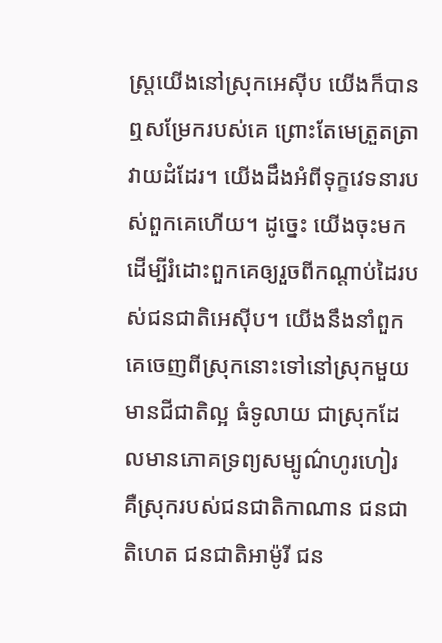ស្ត្រយើងនៅស្រុកអេស៊ីប យើងក៏បានឮសម្រែករបស់គេ ព្រោះតែមេត្រួតត្រាវាយដំដែរ។ យើងដឹងអំពីទុក្ខវេទនារបស់ពួកគេហើយ។ ដូច្នេះ យើងចុះមក ដើម្បីរំដោះពួកគេឲ្យរួចពីកណ្ដាប់ដៃរបស់ជនជាតិអេស៊ីប។ យើងនឹងនាំពួកគេចេញពីស្រុកនោះទៅនៅស្រុកមួយមានជីជាតិល្អ ធំទូលាយ ជាស្រុកដែលមានភោគទ្រព្យសម្បូណ៌ហូរហៀរ គឺស្រុករបស់ជនជាតិកាណាន ជនជាតិហេត ជនជាតិអាម៉ូរី ជន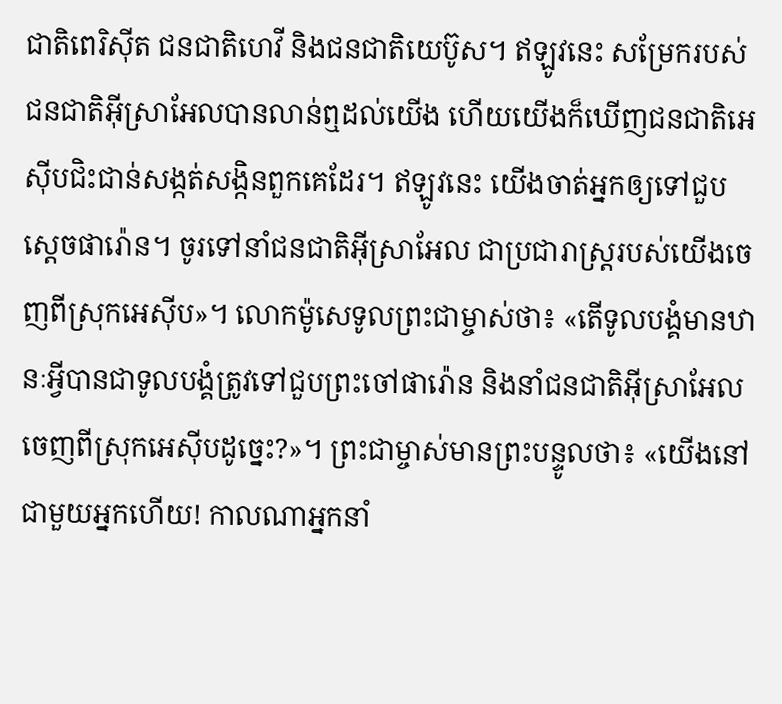ជាតិពេរិស៊ីត ជនជាតិហេវី និងជនជាតិយេប៊ូស។ ឥឡូវនេះ សម្រែករបស់ជនជាតិអ៊ីស្រាអែលបានលាន់ឮដល់យើង ហើយយើងក៏ឃើញជនជាតិអេស៊ីបជិះជាន់សង្កត់សង្កិនពួកគេដែរ។ ឥឡូវនេះ យើងចាត់អ្នកឲ្យទៅជួបស្ដេចផារ៉ោន។ ចូរទៅនាំជនជាតិអ៊ីស្រាអែល ជាប្រជារាស្ដ្ររបស់យើងចេញពីស្រុកអេស៊ីប»។ លោកម៉ូសេទូលព្រះជាម្ចាស់ថា៖ «តើទូលបង្គំមានឋានៈអ្វីបានជាទូលបង្គំត្រូវទៅជួបព្រះចៅផារ៉ោន និងនាំជនជាតិអ៊ីស្រាអែលចេញពីស្រុកអេស៊ីបដូច្នេះ?»។ ព្រះជាម្ចាស់មានព្រះបន្ទូលថា៖ «យើងនៅជាមួយអ្នកហើយ! កាលណាអ្នកនាំ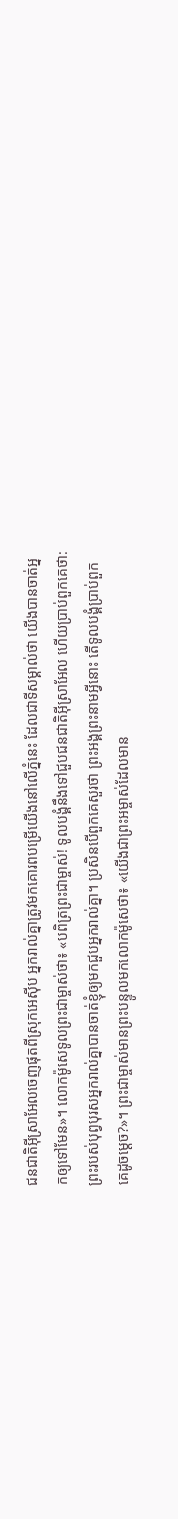ជនជាតិអ៊ីស្រាអែលចេញផុតពីស្រុកអេស៊ីប អ្នករាល់គ្នាត្រូវមកគោរពបម្រើយើងនៅលើភ្នំនេះ ដែលជាទីសម្គាល់ថា យើងបានចាត់អ្នកឲ្យទៅមែន»។ លោកម៉ូសេទូលព្រះជាម្ចាស់ថា៖ «បពិត្រព្រះជាម្ចាស់! ទូលបង្គំនឹងទៅជួបជនជាតិអ៊ីស្រាអែល ហើយប្រាប់ពួកគេថា: ព្រះរបស់បុព្វបុរសអ្នករាល់គ្នាបានចាត់ខ្ញុំឲ្យមកជួបអ្នករាល់គ្នា។ ប្រសិនបើពួកគេសួរថា ព្រះអង្គព្រះនាមអ្វីនោះ តើទូលបង្គំប្រាប់ពួកគេដូចម្ដេច?»។ ព្រះជាម្ចាស់មានព្រះបន្ទូលមកលោកម៉ូសេថា៖ «យើងជាព្រះអម្ចាស់ដែលមាន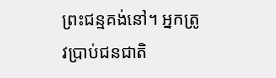ព្រះជន្មគង់នៅ។ អ្នកត្រូវប្រាប់ជនជាតិ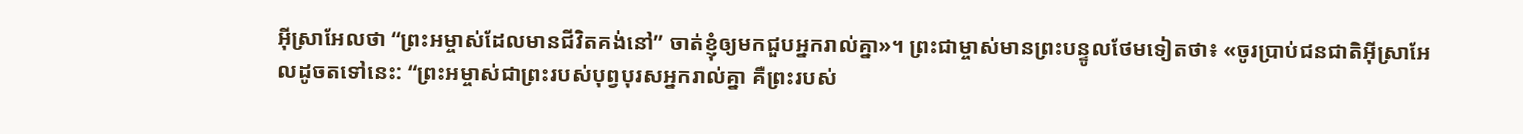អ៊ីស្រាអែលថា “ព្រះអម្ចាស់ដែលមានជីវិតគង់នៅ” ចាត់ខ្ញុំឲ្យមកជួបអ្នករាល់គ្នា»។ ព្រះជាម្ចាស់មានព្រះបន្ទូលថែមទៀតថា៖ «ចូរប្រាប់ជនជាតិអ៊ីស្រាអែលដូចតទៅនេះ: “ព្រះអម្ចាស់ជាព្រះរបស់បុព្វបុរសអ្នករាល់គ្នា គឺព្រះរបស់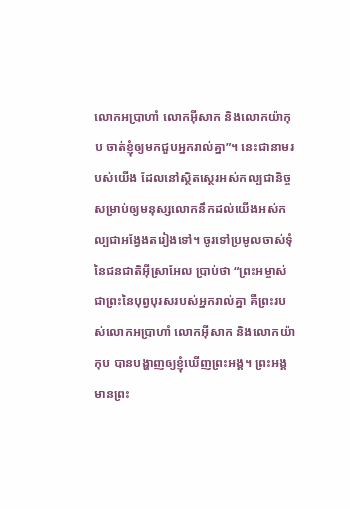លោកអប្រាហាំ លោកអ៊ីសាក និងលោកយ៉ាកុប ចាត់ខ្ញុំឲ្យមកជួបអ្នករាល់គ្នា”។ នេះជានាមរបស់យើង ដែលនៅស្ថិតស្ថេរអស់កល្បជានិច្ច សម្រាប់ឲ្យមនុស្សលោកនឹកដល់យើងអស់កល្បជាអង្វែងតរៀងទៅ។ ចូរទៅប្រមូលចាស់ទុំនៃជនជាតិអ៊ីស្រាអែល ប្រាប់ថា “ព្រះអម្ចាស់ជាព្រះនៃបុព្វបុរសរបស់អ្នករាល់គ្នា គឺព្រះរបស់លោកអប្រាហាំ លោកអ៊ីសាក និងលោកយ៉ាកុប បានបង្ហាញឲ្យខ្ញុំឃើញព្រះអង្គ។ ព្រះអង្គមានព្រះ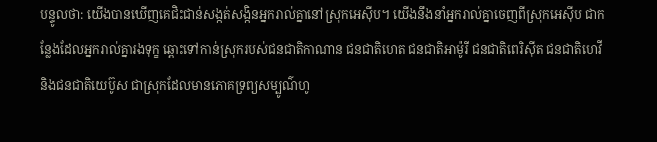បន្ទូលថា: យើងបានឃើញគេជិះជាន់សង្កត់សង្កិនអ្នករាល់គ្នានៅស្រុកអេស៊ីប។ យើងនឹងនាំអ្នករាល់គ្នាចេញពីស្រុកអេស៊ីប ជាកន្លែងដែលអ្នករាល់គ្នារងទុក្ខ ឆ្ពោះទៅកាន់ស្រុករបស់ជនជាតិកាណាន ជនជាតិហេត ជនជាតិអាម៉ូរី ជនជាតិពេរិស៊ីត ជនជាតិហេវី និងជនជាតិយេប៊ូស ជាស្រុកដែលមានភោគទ្រព្យសម្បូណ៌ហូ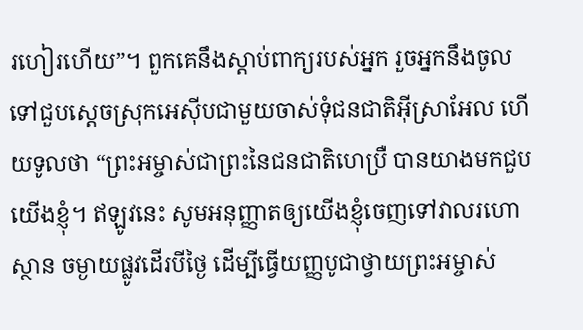រហៀរហើយ”។ ពួកគេនឹងស្ដាប់ពាក្យរបស់អ្នក រួចអ្នកនឹងចូលទៅជួបស្ដេចស្រុកអេស៊ីបជាមួយចាស់ទុំជនជាតិអ៊ីស្រាអែល ហើយទូលថា “ព្រះអម្ចាស់ជាព្រះនៃជនជាតិហេប្រឺ បានយាងមកជួបយើងខ្ញុំ។ ឥឡូវនេះ សូមអនុញ្ញាតឲ្យយើងខ្ញុំចេញទៅវាលរហោស្ថាន ចម្ងាយផ្លូវដើរបីថ្ងៃ ដើម្បីធ្វើយញ្ញបូជាថ្វាយព្រះអម្ចាស់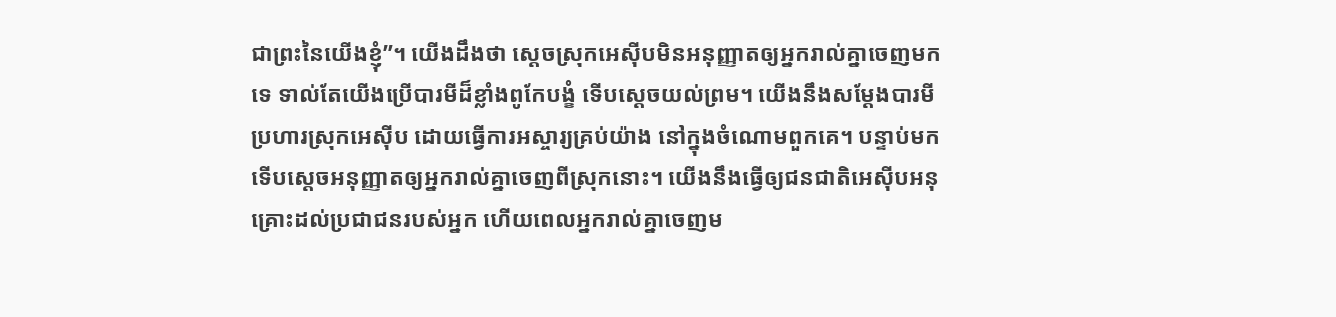ជាព្រះនៃយើងខ្ញុំ”។ យើងដឹងថា ស្ដេចស្រុកអេស៊ីបមិនអនុញ្ញាតឲ្យអ្នករាល់គ្នាចេញមកទេ ទាល់តែយើងប្រើបារមីដ៏ខ្លាំងពូកែបង្ខំ ទើបស្ដេចយល់ព្រម។ យើងនឹងសម្តែងបារមីប្រហារស្រុកអេស៊ីប ដោយធ្វើការអស្ចារ្យគ្រប់យ៉ាង នៅក្នុងចំណោមពួកគេ។ បន្ទាប់មក ទើបស្ដេចអនុញ្ញាតឲ្យអ្នករាល់គ្នាចេញពីស្រុកនោះ។ យើងនឹងធ្វើឲ្យជនជាតិអេស៊ីបអនុគ្រោះដល់ប្រជាជនរបស់អ្នក ហើយពេលអ្នករាល់គ្នាចេញម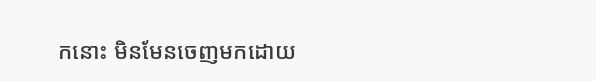កនោះ មិនមែនចេញមកដោយ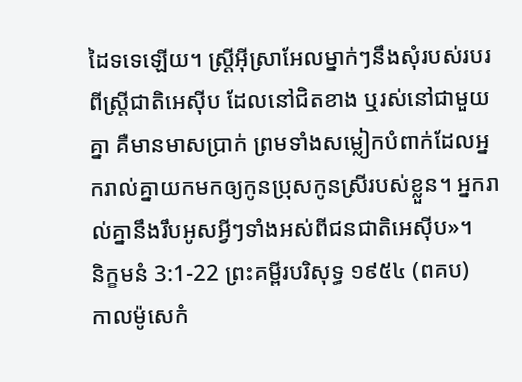ដៃទទេឡើយ។ ស្ត្រីអ៊ីស្រាអែលម្នាក់ៗនឹងសុំរបស់របរពីស្ត្រីជាតិអេស៊ីប ដែលនៅជិតខាង ឬរស់នៅជាមួយគ្នា គឺមានមាសប្រាក់ ព្រមទាំងសម្លៀកបំពាក់ដែលអ្នករាល់គ្នាយកមកឲ្យកូនប្រុសកូនស្រីរបស់ខ្លួន។ អ្នករាល់គ្នានឹងរឹបអូសអ្វីៗទាំងអស់ពីជនជាតិអេស៊ីប»។
និក្ខមនំ 3:1-22 ព្រះគម្ពីរបរិសុទ្ធ ១៩៥៤ (ពគប)
កាលម៉ូសេកំ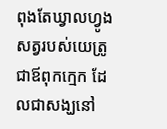ពុងតែឃ្វាលហ្វូងសត្វរបស់យេត្រូ ជាឪពុកក្មេក ដែលជាសង្ឃនៅ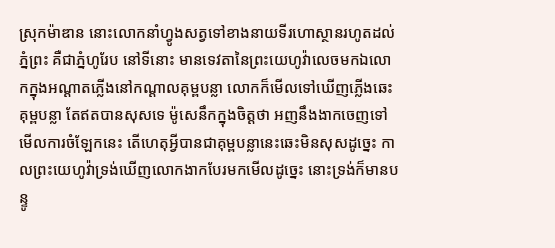ស្រុកម៉ាឌាន នោះលោកនាំហ្វូងសត្វទៅខាងនាយទីរហោស្ថានរហូតដល់ភ្នំព្រះ គឺជាភ្នំហូរែប នៅទីនោះ មានទេវតានៃព្រះយេហូវ៉ាលេចមកឯលោកក្នុងអណ្តាតភ្លើងនៅកណ្តាលគុម្ពបន្លា លោកក៏មើលទៅឃើញភ្លើងឆេះគុម្ពបន្លា តែឥតបានសុសទេ ម៉ូសេនឹកក្នុងចិត្តថា អញនឹងងាកចេញទៅមើលការចំឡែកនេះ តើហេតុអ្វីបានជាគុម្ពបន្លានេះឆេះមិនសុសដូច្នេះ កាលព្រះយេហូវ៉ាទ្រង់ឃើញលោកងាកបែរមកមើលដូច្នេះ នោះទ្រង់ក៏មានបន្ទូ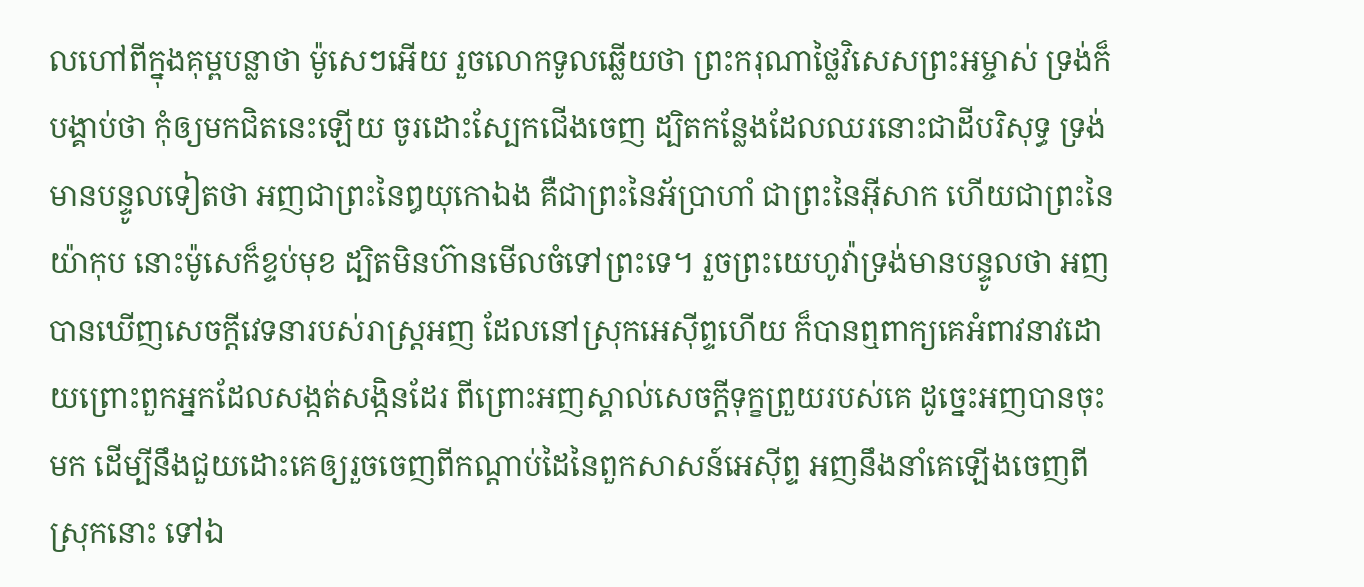លហៅពីក្នុងគុម្ពបន្លាថា ម៉ូសេៗអើយ រួចលោកទូលឆ្លើយថា ព្រះករុណាថ្លៃវិសេសព្រះអម្ចាស់ ទ្រង់ក៏បង្គាប់ថា កុំឲ្យមកជិតនេះឡើយ ចូរដោះស្បែកជើងចេញ ដ្បិតកន្លែងដែលឈរនោះជាដីបរិសុទ្ធ ទ្រង់មានបន្ទូលទៀតថា អញជាព្រះនៃឰយុកោឯង គឺជាព្រះនៃអ័ប្រាហាំ ជាព្រះនៃអ៊ីសាក ហើយជាព្រះនៃយ៉ាកុប នោះម៉ូសេក៏ខ្ទប់មុខ ដ្បិតមិនហ៊ានមើលចំទៅព្រះទេ។ រួចព្រះយេហូវ៉ាទ្រង់មានបន្ទូលថា អញបានឃើញសេចក្ដីវេទនារបស់រាស្ត្រអញ ដែលនៅស្រុកអេស៊ីព្ទហើយ ក៏បានឮពាក្យគេអំពាវនាវដោយព្រោះពួកអ្នកដែលសង្កត់សង្កិនដែរ ពីព្រោះអញស្គាល់សេចក្ដីទុក្ខព្រួយរបស់គេ ដូច្នេះអញបានចុះមក ដើម្បីនឹងជួយដោះគេឲ្យរួចចេញពីកណ្តាប់ដៃនៃពួកសាសន៍អេស៊ីព្ទ អញនឹងនាំគេឡើងចេញពីស្រុកនោះ ទៅឯ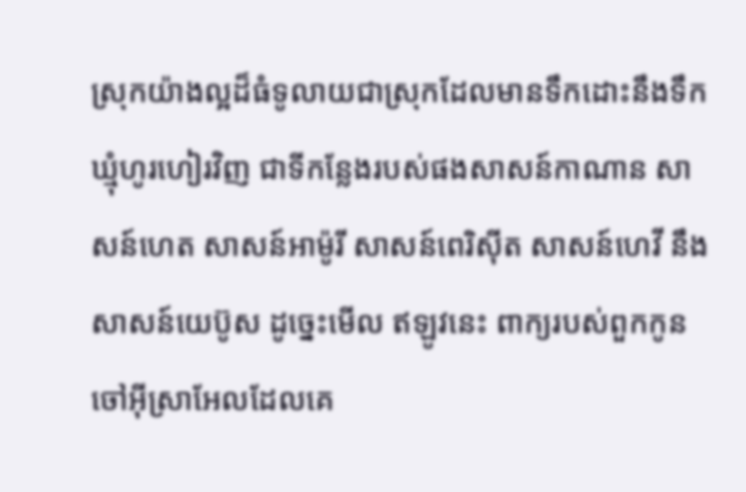ស្រុកយ៉ាងល្អដ៏ធំទូលាយជាស្រុកដែលមានទឹកដោះនឹងទឹកឃ្មុំហូរហៀរវិញ ជាទីកន្លែងរបស់ផងសាសន៍កាណាន សាសន៍ហេត សាសន៍អាម៉ូរី សាសន៍ពេរិស៊ីត សាសន៍ហេវី នឹងសាសន៍យេប៊ូស ដូច្នេះមើល ឥឡូវនេះ ពាក្យរបស់ពួកកូនចៅអ៊ីស្រាអែលដែលគេ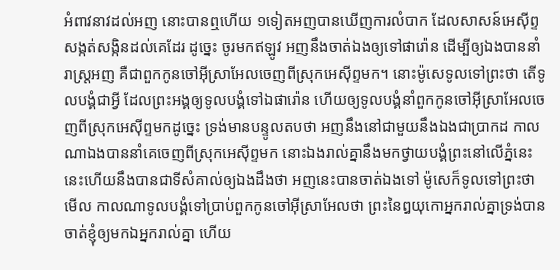អំពាវនាវដល់អញ នោះបានឮហើយ ១ទៀតអញបានឃើញការលំបាក ដែលសាសន៍អេស៊ីព្ទសង្កត់សង្កិនដល់គេដែរ ដូច្នេះ ចូរមកឥឡូវ អញនឹងចាត់ឯងឲ្យទៅផារ៉ោន ដើម្បីឲ្យឯងបាននាំរាស្ត្រអញ គឺជាពួកកូនចៅអ៊ីស្រាអែលចេញពីស្រុកអេស៊ីព្ទមក។ នោះម៉ូសេទូលទៅព្រះថា តើទូលបង្គំជាអ្វី ដែលព្រះអង្គឲ្យទូលបង្គំទៅឯផារ៉ោន ហើយឲ្យទូលបង្គំនាំពួកកូនចៅអ៊ីស្រាអែលចេញពីស្រុកអេស៊ីព្ទមកដូច្នេះ ទ្រង់មានបន្ទូលតបថា អញនឹងនៅជាមួយនឹងឯងជាប្រាកដ កាលណាឯងបាននាំគេចេញពីស្រុកអេស៊ីព្ទមក នោះឯងរាល់គ្នានឹងមកថ្វាយបង្គំព្រះនៅលើភ្នំនេះ នេះហើយនឹងបានជាទីសំគាល់ឲ្យឯងដឹងថា អញនេះបានចាត់ឯងទៅ ម៉ូសេក៏ទូលទៅព្រះថា មើល កាលណាទូលបង្គំទៅប្រាប់ពួកកូនចៅអ៊ីស្រាអែលថា ព្រះនៃឰយុកោអ្នករាល់គ្នាទ្រង់បានចាត់ខ្ញុំឲ្យមកឯអ្នករាល់គ្នា ហើយ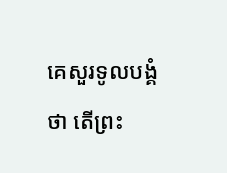គេសួរទូលបង្គំថា តើព្រះ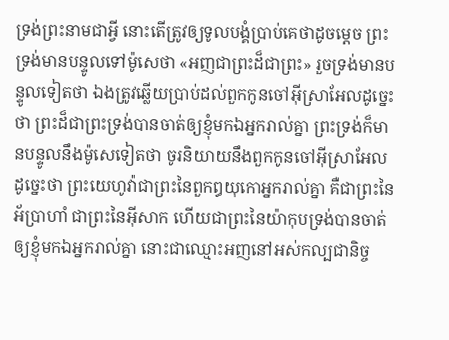ទ្រង់ព្រះនាមជាអ្វី នោះតើត្រូវឲ្យទូលបង្គំប្រាប់គេថាដូចម្តេច ព្រះទ្រង់មានបន្ទូលទៅម៉ូសេថា «អញជាព្រះដ៏ជាព្រះ» រួចទ្រង់មានបន្ទូលទៀតថា ឯងត្រូវឆ្លើយប្រាប់ដល់ពួកកូនចៅអ៊ីស្រាអែលដូច្នេះថា ព្រះដ៏ជាព្រះទ្រង់បានចាត់ឲ្យខ្ញុំមកឯអ្នករាល់គ្នា ព្រះទ្រង់ក៏មានបន្ទូលនឹងម៉ូសេទៀតថា ចូរនិយាយនឹងពួកកូនចៅអ៊ីស្រាអែលដូច្នេះថា ព្រះយេហូវ៉ាជាព្រះនៃពួកឰយុកោអ្នករាល់គ្នា គឺជាព្រះនៃអ័ប្រាហាំ ជាព្រះនៃអ៊ីសាក ហើយជាព្រះនៃយ៉ាកុបទ្រង់បានចាត់ឲ្យខ្ញុំមកឯអ្នករាល់គ្នា នោះជាឈ្មោះអញនៅអស់កល្បជានិច្ច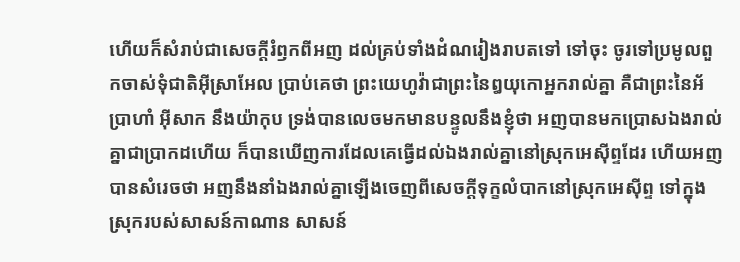ហើយក៏សំរាប់ជាសេចក្ដីរំឭកពីអញ ដល់គ្រប់ទាំងដំណរៀងរាបតទៅ ទៅចុះ ចូរទៅប្រមូលពួកចាស់ទុំជាតិអ៊ីស្រាអែល ប្រាប់គេថា ព្រះយេហូវ៉ាជាព្រះនៃឰយុកោអ្នករាល់គ្នា គឺជាព្រះនៃអ័ប្រាហាំ អ៊ីសាក នឹងយ៉ាកុប ទ្រង់បានលេចមកមានបន្ទូលនឹងខ្ញុំថា អញបានមកប្រោសឯងរាល់គ្នាជាប្រាកដហើយ ក៏បានឃើញការដែលគេធ្វើដល់ឯងរាល់គ្នានៅស្រុកអេស៊ីព្ទដែរ ហើយអញបានសំរេចថា អញនឹងនាំឯងរាល់គ្នាឡើងចេញពីសេចក្ដីទុក្ខលំបាកនៅស្រុកអេស៊ីព្ទ ទៅក្នុងស្រុករបស់សាសន៍កាណាន សាសន៍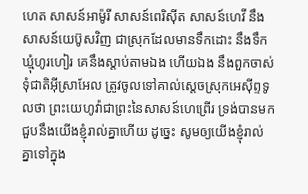ហេត សាសន៍អាម៉ូរី សាសន៍ពេរិស៊ីត សាសន៍ហេវី នឹងសាសន៍យេប៊ូសវិញ ជាស្រុកដែលមានទឹកដោះ នឹងទឹកឃ្មុំហូរហៀរ គេនឹងស្តាប់តាមឯង ហើយឯង នឹងពួកចាស់ទុំជាតិអ៊ីស្រាអែល ត្រូវចូលទៅគាល់ស្តេចស្រុកអេស៊ីព្ទទូលថា ព្រះយេហូវ៉ាជាព្រះនៃសាសន៍ហេព្រើរ ទ្រង់បានមកជួបនឹងយើងខ្ញុំរាល់គ្នាហើយ ដូច្នេះ សូមឲ្យយើងខ្ញុំរាល់គ្នាទៅក្នុង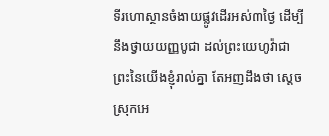ទីរហោស្ថានចំងាយផ្លូវដើរអស់៣ថ្ងៃ ដើម្បីនឹងថ្វាយយញ្ញបូជា ដល់ព្រះយេហូវ៉ាជាព្រះនៃយើងខ្ញុំរាល់គ្នា តែអញដឹងថា ស្ដេចស្រុកអេ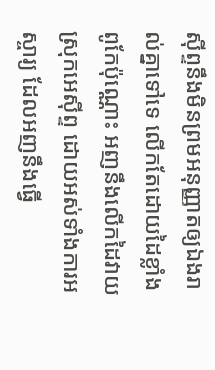ស៊ីព្ទនឹងមិនព្រមអនុញ្ញាតឲ្យឯងរាល់គ្នាទៅទេ លើកតែដោយដៃខ្លាំងពូកែប៉ុណ្ណោះ អញនឹងលើកដៃវាយស្រុកអេស៊ីព្ទ ដោយអស់ទាំងការអស្ចារ្យ ដែលអញនឹងធ្វើ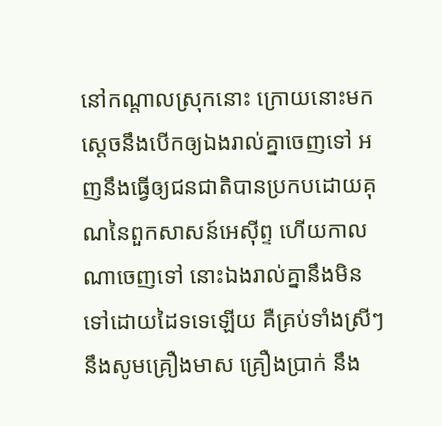នៅកណ្តាលស្រុកនោះ ក្រោយនោះមក ស្តេចនឹងបើកឲ្យឯងរាល់គ្នាចេញទៅ អញនឹងធ្វើឲ្យជនជាតិបានប្រកបដោយគុណនៃពួកសាសន៍អេស៊ីព្ទ ហើយកាលណាចេញទៅ នោះឯងរាល់គ្នានឹងមិនទៅដោយដៃទទេឡើយ គឺគ្រប់ទាំងស្រីៗនឹងសូមគ្រឿងមាស គ្រឿងប្រាក់ នឹង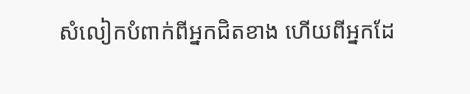សំលៀកបំពាក់ពីអ្នកជិតខាង ហើយពីអ្នកដែ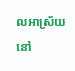លអាស្រ័យនៅ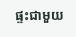ផ្ទះជាមួយ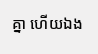គ្នា ហើយឯង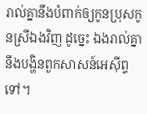រាល់គ្នានឹងបំពាក់ឲ្យកូនប្រុសកូនស្រីឯងវិញ ដូច្នេះ ឯងរាល់គ្នានឹងបង្ហិនពួកសាសន៍អេស៊ីព្ទទៅ។